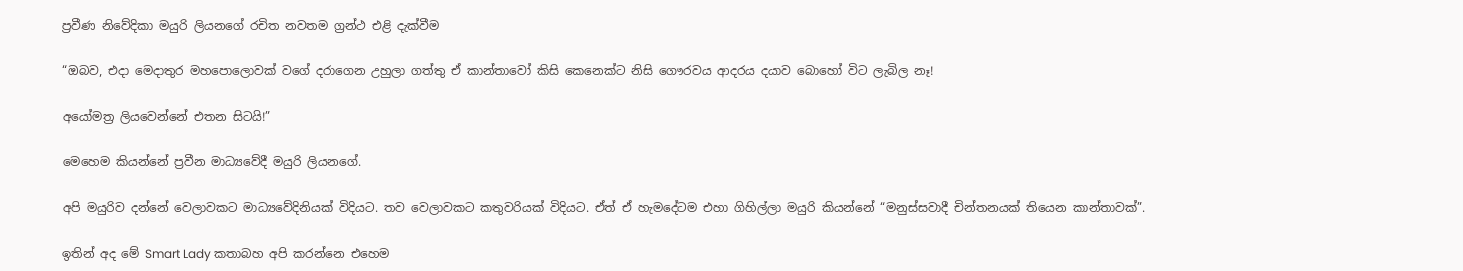ප්‍රවීණ නිවේදිකා මයුරි ලියනගේ රචිත නවතම ග්‍රන්ථ එළි දැක්වීම

“ඔබව, එදා මෙදාතුර මහපොලොවක්‌ වගේ දරාගෙන උහුලා ගත්තු ඒ කාන්තාවෝ කිසි කෙනෙක්ට නිසි ගෞරවය ආදරය දයාව බොහෝ විට ලැබිල නෑ!

අයෝමත්‍ර ලියවෙන්නේ එතන සිටයි!”

මෙහෙම කියන්නේ ප්‍රවීන මාධ්‍යවේදී මයුරි ලියනගේ.

අපි මයුරිව දන්නේ වෙලාවකට මාධ්‍යවේදිනියක් විදියට. තව වෙලාවකට කතුවරියක් විදියට. ඒත් ඒ හැමදේටම එහා ගිහිල්ලා මයුරි කියන්නේ “මනුස්සවාදී චින්තනයක් තියෙන කාන්තාවක්”.

ඉතින් අද මේ Smart Lady කතාබහ අපි කරන්නෙ එහෙම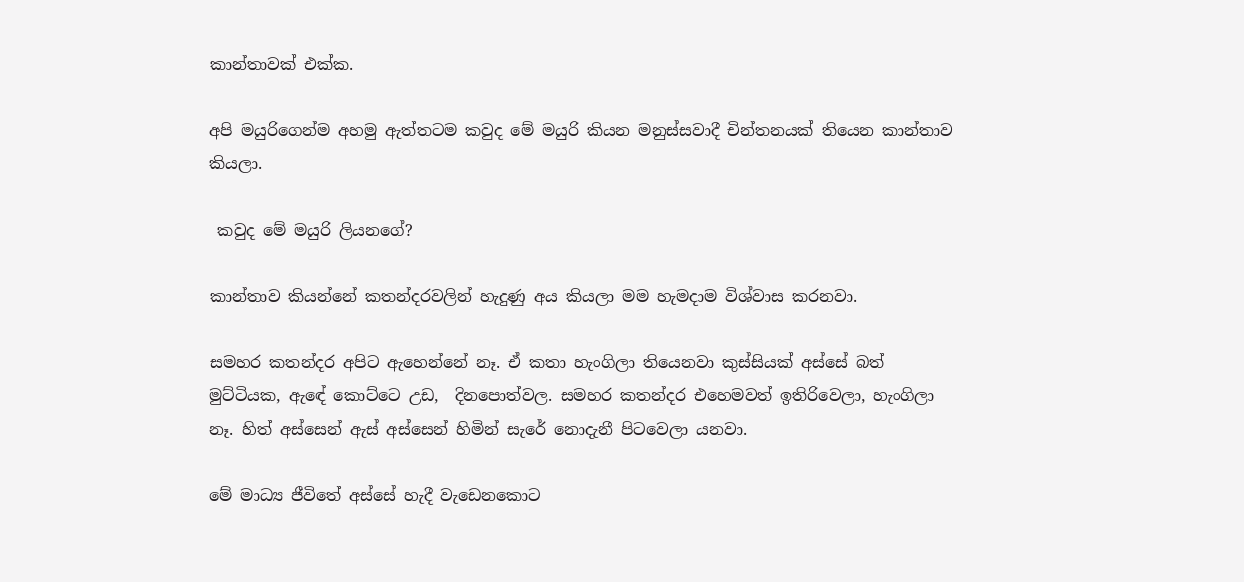කාන්තාවක් එක්ක.

අපි මයුරිගෙන්ම අහමු ඇත්තටම කවුද මේ මයුරි කියන මනුස්සවාදී චින්තනයක් තියෙන කාන්තාව කියලා.

 කවුද මේ මයුරි ලියනගේ?

කාන්තාව කියන්නේ කතන්දරවලින් හැදුණු අය කියලා මම හැමදාම විශ්වාස කරනවා.

සමහර කතන්දර අපිට ඇහෙන්නේ නෑ. ඒ කතා හැංගිලා තියෙනවා කුස්සියක් අස්සේ බත් මුට්ටියක, ඇඳේ කොට්ටෙ උඩ,  දිනපොත්වල. සමහර කතන්දර එහෙමවත් ඉතිරිවෙලා, හැංගිලා නෑ. හිත් අස්සෙන් ඇස් අස්සෙන් හිමින් සැරේ නොදැනී පිටවෙලා යනවා.

මේ මාධ්‍ය ජීවිතේ අස්සේ හැදී වැඩෙනකොට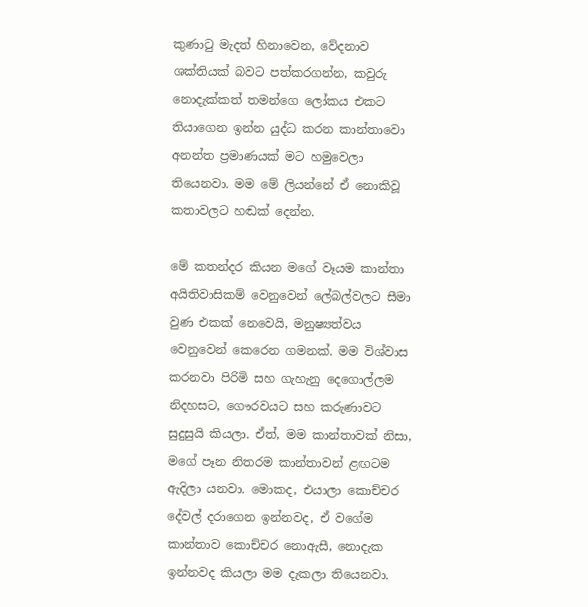කුණාටු මැදත් හිනාවෙන, වේදනාව ශක්තියක් බවට පත්කරගන්න, කවුරු නොදැක්කත් තමන්ගෙ ලෝකය එකට තියාගෙන ඉන්න යුද්ධ කරන කාන්තාවො අනන්ත ප්‍රමාණයක් මට හමුවෙලා තියෙනවා. මම මේ ලියන්නේ ඒ නොකිවූ කතාවලට හඬක් දෙන්න.

මේ කතන්දර කියන මගේ වෑයම කාන්තා අයිතිවාසිකම් වෙනුවෙන් ලේබල්වලට සීමා වුණ එකක් නෙවෙයි, මනුෂ්‍යත්වය වෙනුවෙන් කෙරෙන ගමනක්. මම විශ්වාස කරනවා පිරිමි සහ ගැහැනු දෙගොල්ලම නිදහසට, ගෞරවයට සහ කරුණාවට සුදුසුයි කියලා. ඒත්, මම කාන්තාවක් නිසා, මගේ පෑන නිතරම කාන්තාවන් ළඟටම ඇදිලා යනවා. මොකද, එයාලා කොච්චර දේවල් දරාගෙන ඉන්නවද, ඒ වගේම කාන්තාව කොච්චර නොඇසී, නොදැක ඉන්නවද කියලා මම දැකලා තියෙනවා.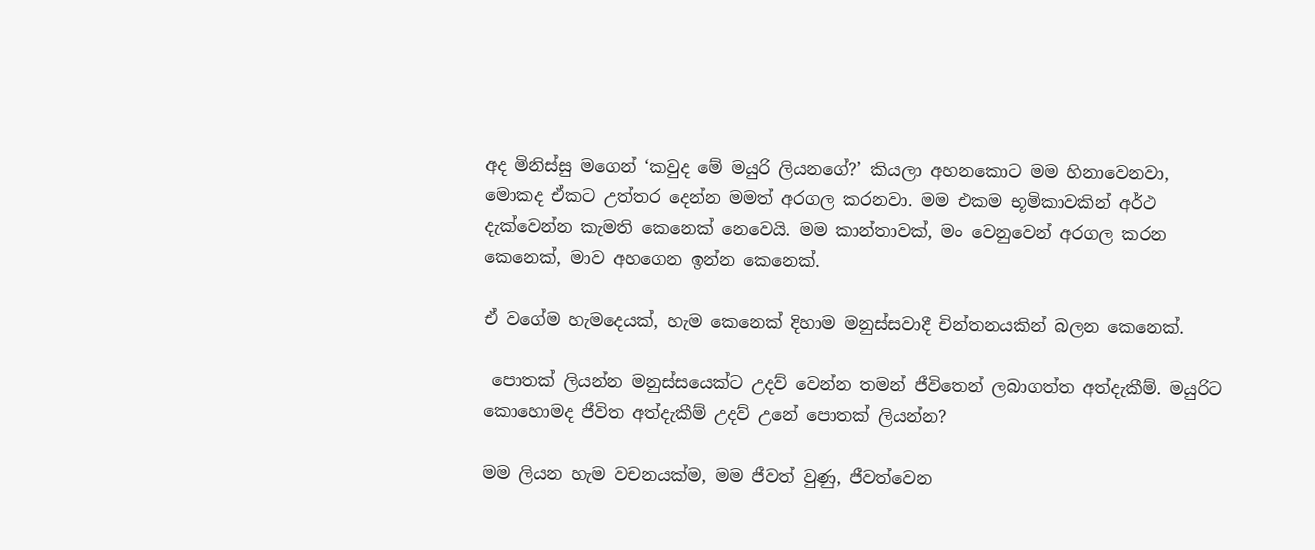අද මිනිස්සු මගෙන් ‘කවුද මේ මයුරි ලියනගේ?’ කියලා අහනකොට මම හිනාවෙනවා, මොකද ඒකට උත්තර දෙන්න මමත් අරගල කරනවා. මම එකම භූමිකාවකින් අර්ථ දැක්වෙන්න කැමති කෙනෙක් නෙවෙයි. මම කාන්තාවක්, මං වෙනුවෙන් අරගල කරන කෙනෙක්, මාව අහගෙන ඉන්න කෙනෙක්.

ඒ වගේම හැමදෙයක්, හැම කෙනෙක් දිහාම මනුස්සවාදී චින්තනයකින් බලන කෙනෙක්.

 පොතක් ලියන්න මනුස්සයෙක්ට උදව් වෙන්න තමන් ජීවිතෙන් ලබාගත්ත අත්දැකීම්. මයුරිට කොහොමද ජීවිත අත්දැකීම් උදව් උනේ පොතක් ලියන්න?

මම ලියන හැම වචනයක්ම, මම ජීවත් වුණු, ජීවත්වෙන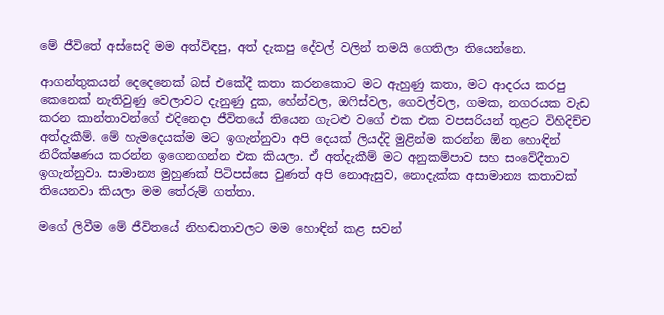මේ ජීවිතේ අස්සෙදි මම අත්විඳපු, අත් දැකපු දේවල් වලින් තමයි ගෙතිලා තියෙන්නෙ.

ආගන්තුකයන් දෙදෙනෙක් බස් එකේදී කතා කරනකොට මට ඇහුණු කතා, මට ආදරය කරපු කෙනෙක් නැතිවුණු වෙලාවට දැනුණු දුක, හේන්වල, ඔෆිස්වල, ගෙවල්වල, ගමක, නගරයක වැඩ කරන කාන්තාවන්ගේ එදිනෙදා ජීවිතයේ තියෙන ගැටළු වගේ එක එක වපසරියන් තුළට විහිදිච්ච අත්දැකීම්. මේ හැමදෙයක්ම මට ඉගැන්නුවා අපි දෙයක් ලියද්දි මුළින්ම කරන්න ඕන හොඳින් නිරීක්ෂණය කරන්න ඉගෙනගන්න එක කියලා. ඒ අත්දැකීම් මට අනුකම්පාව සහ සංවේදීතාව ඉගැන්නුවා. සාමාන්‍ය මුහුණක් පිටිපස්සෙ වුණත් අපි නොඇසුව, නොදැක්ක අසාමාන්‍ය කතාවක් තියෙනවා කියලා මම තේරුම් ගත්තා.

මගේ ලිවීම මේ ජීවිතයේ නිහඬතාවලට මම හොඳින් කළ සවන්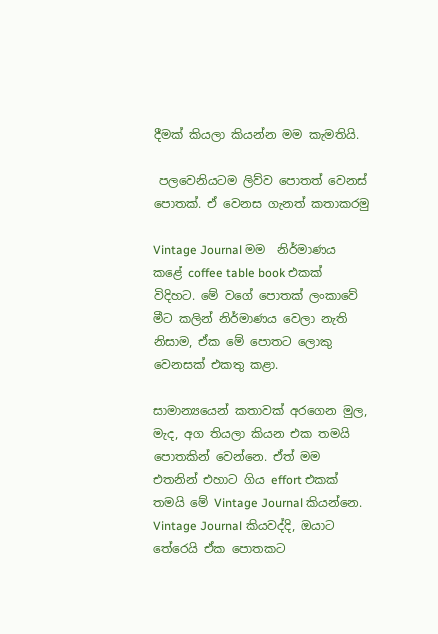දීමක් කියලා කියන්න මම කැමතියි.

 පලවෙනියටම ලිව්ව පොතත් වෙනස් පොතක්. ඒ වෙනස ගැනත් කතාකරමු

Vintage Journal මම  නිර්මාණය කළේ coffee table book එකක් විදිහට. මේ වගේ පොතක් ලංකාවේ මීට කලින් නිර්මාණය වෙලා නැති නිසාම, ඒක මේ පොතට ලොකු වෙනසක් එකතු කළා.

සාමාන්‍යයෙන් කතාවක් අරගෙන මුල, මැද, අග තියලා කියන එක තමයි පොතකින් වෙන්නෙ. ඒත් මම එතනින් එහාට ගිය effort එකක් තමයි මේ Vintage Journal කියන්නෙ. Vintage Journal කියවද්දි, ඔයාට තේරෙයි ඒක පොතකට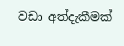වඩා අත්දැකීමක්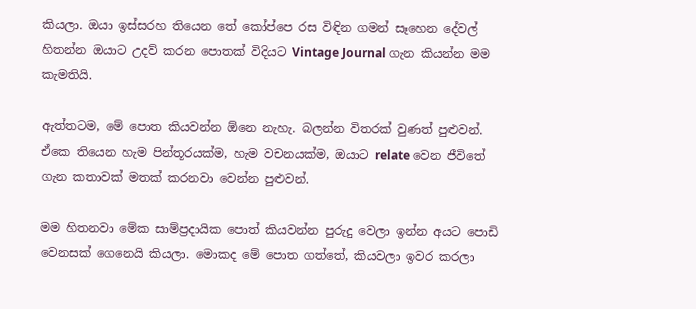කියලා. ඔයා ඉස්සරහ තියෙන තේ කෝප්පෙ රස විඳින ගමන් සෑහෙන දේවල් හිතන්න ඔයාට උදව් කරන පොතක් විදියට Vintage Journal ගැන කියන්න මම කැමතියි.

ඇත්තටම, මේ පොත කියවන්න ඕනෙ නැහැ. බලන්න විතරක් වුණත් පුළුවන්. ඒකෙ තියෙන හැම පින්තූරයක්ම, හැම වචනයක්ම, ඔයාට relate වෙන ජීවිතේ ගැන කතාවක් මතක් කරනවා වෙන්න පුළුවන්.

මම හිතනවා මේක සාම්ප්‍රදායික පොත් කියවන්න පුරුදු වෙලා ඉන්න අයට පොඩි වෙනසක් ගෙනෙයි කියලා. මොකද මේ පොත ගත්තේ, කියවලා ඉවර කරලා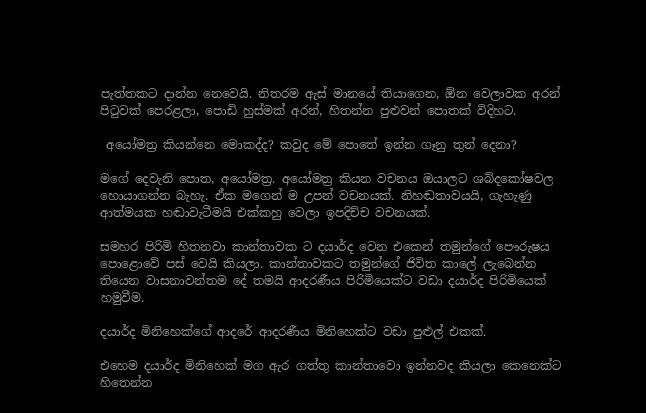පැත්තකට දාන්න නෙවෙයි. නිතරම ඇස් මානයේ තියාගෙන, ඕන වෙලාවක අරන් පිටුවක් පෙරළලා, පොඩි හුස්මක් අරන්, හිතන්න පුළුවන් පොතක් විදිහට.

 අයෝමත්‍ර කියන්නෙ මොකද්ද? කවුද මේ පොතේ ඉන්න ගෑනු තුන් දෙනා?

මගේ දෙවැනි පොත, අයෝමත්‍ර. අයෝමත්‍ර කියන වචනය ඔයාලට ශබ්දකෝෂවල හොයාගන්න බැහැ. ඒක මගෙන් ම උපන් වචනයක්. නිහඬතාවයයි, ගැහැණු ආත්මයක හඬාවැටීමයි එක්කහු වෙලා ඉපදිච්ච වචනයක්.

සමහර පිරිමි හිතනවා කාන්තාවක ට දයාර්ද වෙන එකෙන් තමුන්ගේ පෞරුෂය පොළොවේ පස් වෙයි කියලා. කාන්තාවකට තමුන්ගේ ජිවිත කාලේ ලැබෙන්න තියෙන වාසනාවන්තම දේ තමයි ආදරණීය පිරිමියෙක්ට වඩා දයාර්ද පිරිමියෙක් හමුවීම.

දයාර්ද මිනිහෙක්ගේ ආදරේ ආදරණීය මිනිහෙක්ට වඩා පුළුල් එකක්.

එහෙම දයාර්ද මිනිහෙක් මග ඇර ගත්තු කාන්තාවො ඉන්නවද කියලා කෙනෙක්ට හිතෙන්න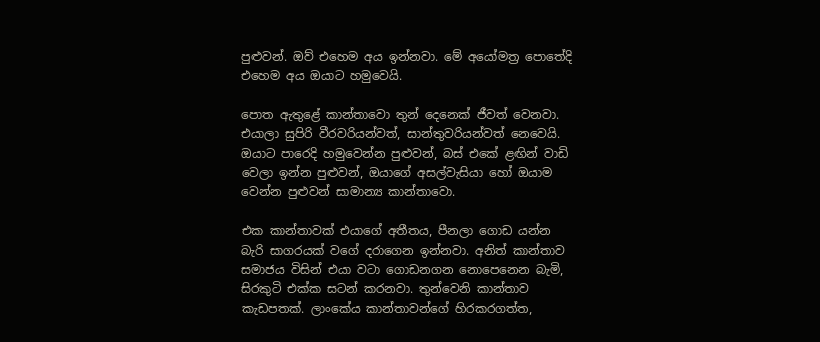පුළුවන්. ඔව් එහෙම අය ඉන්නවා. මේ අයෝමත්‍ර පොතේදි එහෙම අය ඔයාට හමුවෙයි.

පොත ඇතුළේ කාන්තාවො තුන් දෙනෙක් ජීවත් වෙනවා. එයාලා සුපිරි වීරවරියන්වත්, සාන්තුවරියන්වත් නෙවෙයි. ඔයාට පාරෙදි හමුවෙන්න පුළුවන්, බස් එකේ ළඟින් වාඩි වෙලා ඉන්න පුළුවන්, ඔයාගේ අසල්වැසියා හෝ ඔයාම වෙන්න පුළුවන් සාමාන්‍ය කාන්තාවො.

එක කාන්තාවක් එයාගේ අතීතය, පීනලා ගොඩ යන්න බැරි සාගරයක් වගේ දරාගෙන ඉන්නවා. අනිත් කාන්තාව සමාජය විසින් එයා වටා ගොඩනගන නොපෙනෙන බැමි, සිරකුටි එක්ක සටන් කරනවා. තුන්වෙනි කාන්තාව කැඩපතක්. ලාංකේය කාන්තාවන්ගේ හිරකරගත්ත,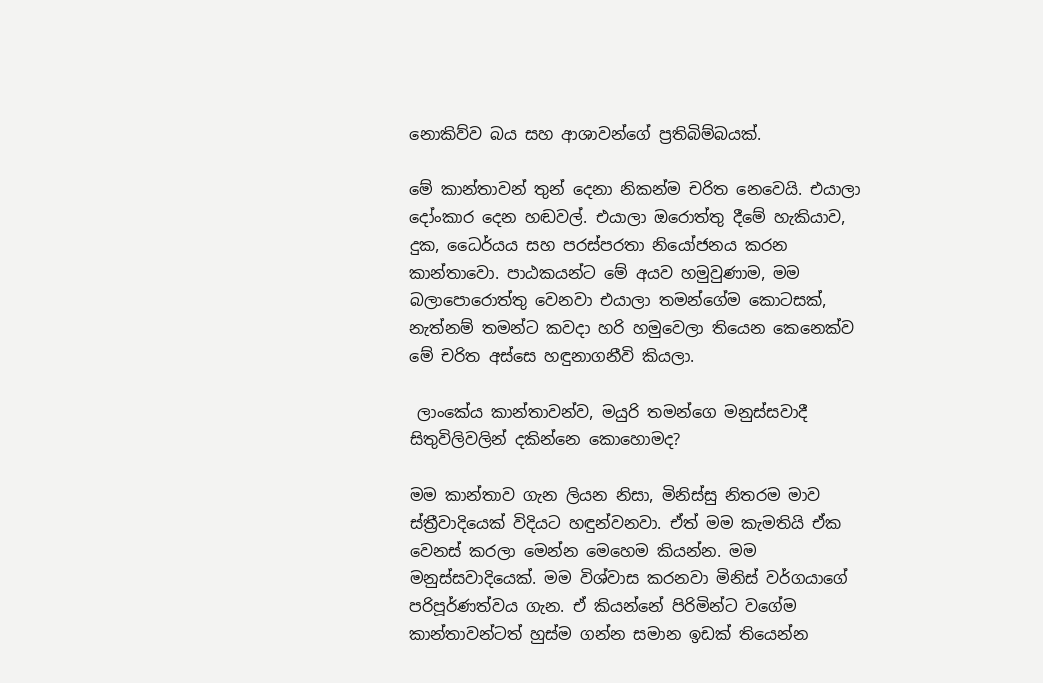නොකිව්ව බය සහ ආශාවන්ගේ ප්‍රතිබිම්බයක්.

මේ කාන්තාවන් තුන් දෙනා නිකන්ම චරිත නෙවෙයි. එයාලා දෝංකාර දෙන හඬවල්. එයාලා ඔරොත්තු දීමේ හැකියාව, දුක, ධෛර්යය සහ පරස්පරතා නියෝජනය කරන කාන්තාවො. පාඨකයන්ට මේ අයව හමුවුණාම, මම බලාපොරොත්තු වෙනවා එයාලා තමන්ගේම කොටසක්, නැත්නම් තමන්ට කවදා හරි හමුවෙලා තියෙන කෙනෙක්ව මේ චරිත අස්සෙ හඳුනාගනීවි කියලා.

 ලාංකේය කාන්තාවන්ව, මයුරි තමන්ගෙ මනුස්සවාදී සිතුවිලිවලින් දකින්නෙ කොහොමද?

මම කාන්තාව ගැන ලියන නිසා, මිනිස්සු නිතරම මාව ස්ත්‍රීවාදියෙක් විදියට හඳුන්වනවා. ඒත් මම කැමතියි ඒක වෙනස් කරලා මෙන්න මෙහෙම කියන්න. මම මනුස්සවාදියෙක්. මම විශ්වාස කරනවා මිනිස් වර්ගයාගේ පරිපූර්ණත්වය ගැන. ඒ කියන්නේ පිරිමින්ට වගේම කාන්තාවන්ටත් හුස්ම ගන්න සමාන ඉඩක් තියෙන්න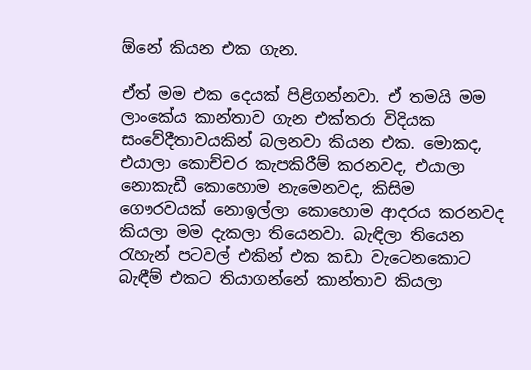ඕනේ කියන එක ගැන.

ඒත් මම එක දෙයක් පිළිගන්නවා. ඒ තමයි මම ලාංකේය කාන්තාව ගැන එක්තරා විදියක සංවේදීතාවයකින් බලනවා කියන එක. මොකද, එයාලා කොච්චර කැපකිරීම් කරනවද, එයාලා නොකැඩී කොහොම නැමෙනවද, කිසිම ගෞරවයක් නොඉල්ලා කොහොම ආදරය කරනවද කියලා මම දැකලා තියෙනවා. බැඳිලා තියෙන රැහැන් පටවල් එකින් එක කඩා වැටෙනකොට බැඳීම් එකට තියාගන්නේ කාන්තාව කියලා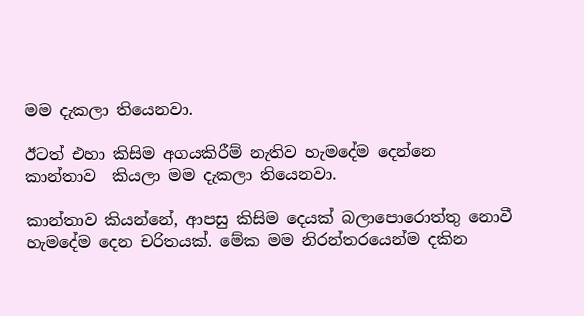මම දැකලා තියෙනවා.

ඊටත් එහා කිසිම අගයකිරීම් නැතිව හැමදේම දෙන්නෙ කාන්තාව  කියලා මම දැකලා තියෙනවා.

කාන්තාව කියන්නේ, ආපසු කිසිම දෙයක් බලාපොරොත්තු නොවී හැමදේම දෙන චරිතයක්. මේක මම නිරන්තරයෙන්ම දකින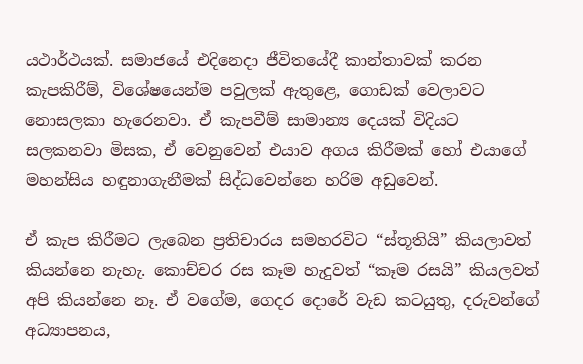යථාර්ථයක්. සමාජයේ එදිනෙදා ජීවිතයේදී කාන්තාවක් කරන කැපකිරීම්, විශේෂයෙන්ම පවුලක් ඇතුළෙ, ගොඩක් වෙලාවට නොසලකා හැරෙනවා. ඒ කැපවීම් සාමාන්‍ය දෙයක් විදියට සලකනවා මිසක, ඒ වෙනුවෙන් එයාව අගය කිරීමක් හෝ එයාගේ මහන්සිය හඳුනාගැනීමක් සිද්ධවෙන්නෙ හරිම අඩුවෙන්.

ඒ කැප කිරීමට ලැබෙන ප්‍රතිචාරය සමහරවිට “ස්තූතියි” කියලාවත් කියන්නෙ නැහැ. කොච්චර රස කෑම හැදුවත් “කෑම රසයි” කියලවත් අපි කියන්නෙ නෑ. ඒ වගේම, ගෙදර දොරේ වැඩ කටයුතු, දරුවන්ගේ අධ්‍යාපනය,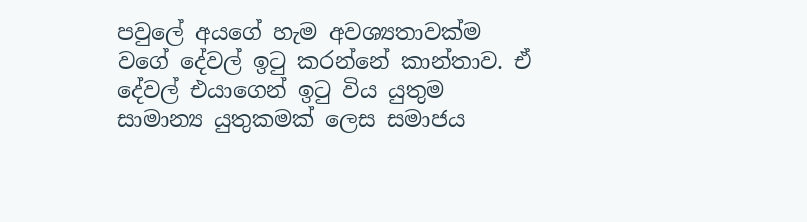පවුලේ අයගේ හැම අවශ්‍යතාවක්ම වගේ දේවල් ඉටු කරන්නේ කාන්තාව. ඒ දේවල් එයාගෙන් ඉටු විය යුතුම සාමාන්‍ය යුතුකමක් ලෙස සමාජය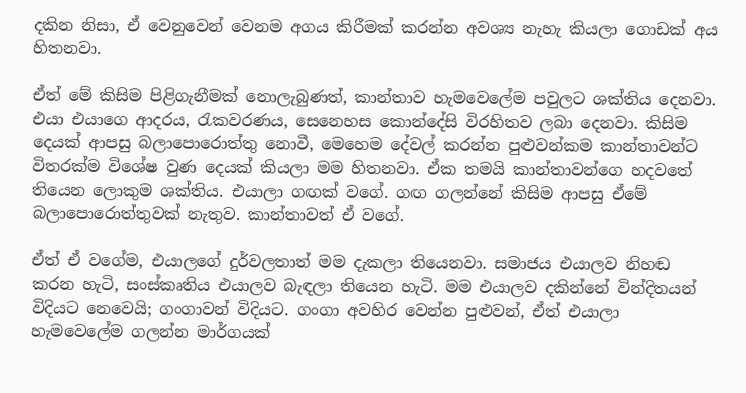දකින නිසා, ඒ වෙනුවෙන් වෙනම අගය කිරීමක් කරන්න අවශ්‍ය නැහැ කියලා ගොඩක් අය හිතනවා.

ඒත් මේ කිසිම පිළිගැනීමක් නොලැබුණත්, කාන්තාව හැමවෙලේම පවුලට ශක්තිය දෙනවා. එයා එයාගෙ ආදරය, රැකවරණය, සෙනෙහස කොන්දේසි විරහිතව ලබා දෙනවා. කිසිම දෙයක් ආපසු බලාපොරොත්තු නොවී, මෙහෙම දේවල් කරන්න පුළුවන්කම කාන්තාවන්ට විතරක්ම විශේෂ වුණ දෙයක් කියලා මම හිතනවා. ඒක තමයි කාන්තාවන්ගෙ හදවතේ තියෙන ලොකුම ශක්තිය. එයාලා ගඟක් වගේ. ගඟ ගලන්නේ කිසිම ආපසු ඒමේ බලාපොරොත්තුවක් නැතුව. කාන්තාවත් ඒ වගේ.

ඒත් ඒ වගේම, එයාලගේ දුර්වලතාත් මම දැකලා තියෙනවා. සමාජය එයාලව නිහඬ කරන හැටි, සංස්කෘතිය එයාලව බැඳලා තියෙන හැටි. මම එයාලව දකින්නේ වින්දිතයන් විදියට නෙවෙයි; ගංගාවන් විදියට. ගංගා අවහිර වෙන්න පුළුවන්, ඒත් එයාලා හැමවෙලේම ගලන්න මාර්ගයක්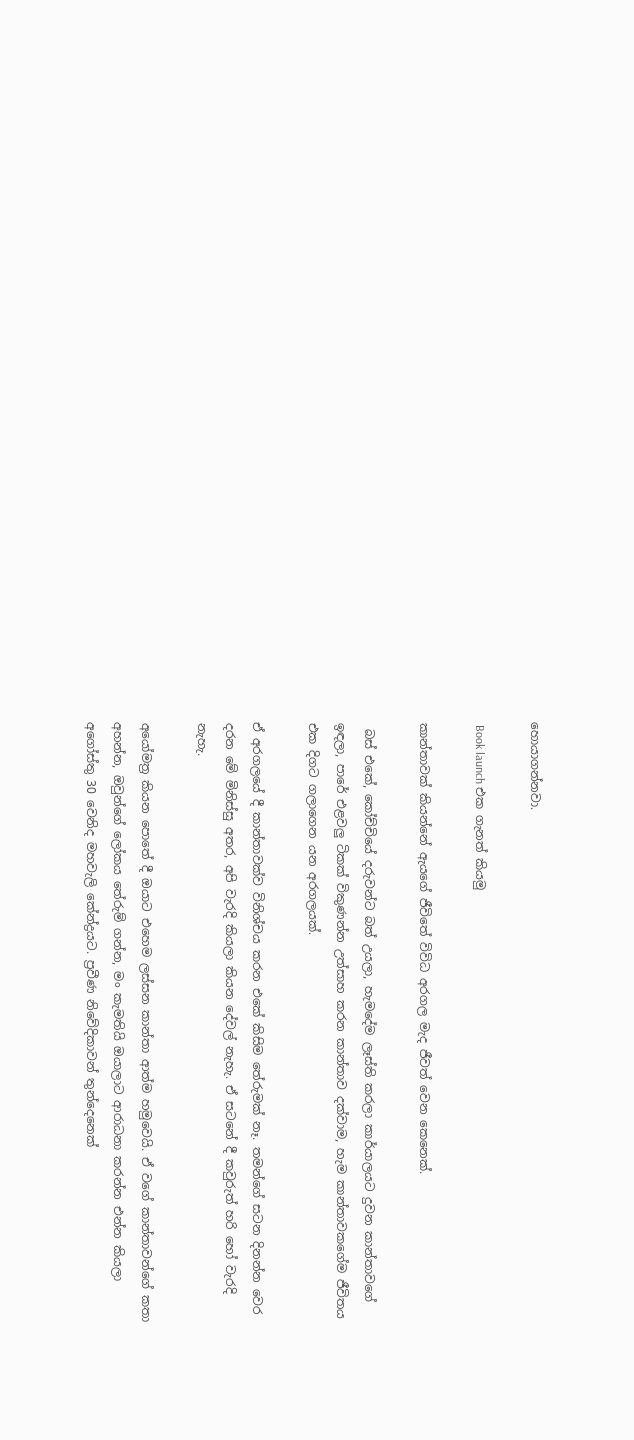හොයාගන්නවා.

 Book launch එක ගැනත් කියමු

කාන්තාවක් කියන්නේ ඇයගේ ජීවිතේ විවිධ අරගල මැද ජීවත් වෙන කෙනෙක්.

 බස් එකේ, කෝච්චියේ දරුවන්ට බත් උයලා, හැමදේම ලෑස්ති කරලා කාර්යාලයට දුවන කාන්තාවගේ ඉඳලා, පාරේ එළවලු ටිකක් විකුණන්න උත්සාහ කරන කාන්තාව දක්වාම, හැම කාන්තාවකගේම ජීවිතය එක දිගට ගලාගෙන යන අරගලයක්.

ඒ අරගලයේ දී කාන්තාවක්ව විනිශ්චය කරන එකේ කිසිම තේරුමක් නෑ. තමන්ගේ සටන දිනන්න වෙර දරන මේ මිනිස්සු අතර, අපි වැරදි කියලා කියන දේවල් නැහැ. ඒ සටනේ දී කවුරුත් හරි හෝ වැරදි නැහැ.

අයෝමත්‍ර කියන පොතේ දී ඔයාට එහෙම ලස්සන කාන්තා ආත්ම හමුවෙයි. ඒ වගේ කාන්තාවන්ගේ කතා අහන්න, ඔවුන්ගේ ලෝකය තේරුම් ගන්න, මං කැමතියි ඔයාලාට ආරාධනා කරන්න එන්න කියලා අගෝස්තු 30 වෙනිද මහවැලි කේන්ද්‍රයට. ප්‍රවීණ නිවේදිකාවන් තුන්දෙනෙක්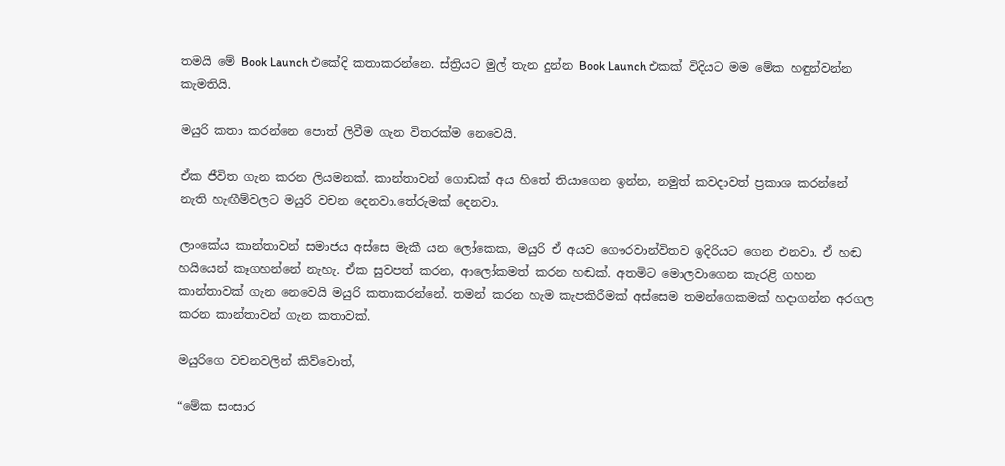තමයි මේ Book Launch එකේදි කතාකරන්නෙ. ස්ත්‍රියට මුල් තැන දුන්න Book Launch එකක් විදියට මම මේක හඳුන්වන්න කැමතියි.

මයුරි කතා කරන්නෙ පොත් ලිවීම ගැන විතරක්ම නෙවෙයි.

ඒක ජීවිත ගැන කරන ලියමනක්. කාන්තාවන් ගොඩක් අය හිතේ තියාගෙන ඉන්න, නමුත් කවදාවත් ප්‍රකාශ කරන්නේ නැති හැඟීම්වලට මයුරි වචන දෙනවා.තේරුමක් දෙනවා.

ලාංකේය කාන්තාවන් සමාජය අස්සෙ මැකී යන ලෝකෙක, මයුරි ඒ අයව ගෞරවාන්විතව ඉදිරියට ගෙන එනවා. ඒ හඬ හයියෙන් කෑගහන්නේ නැහැ. ඒක සුවපත් කරන, ආලෝකමත් කරන හඬක්. අතමිට මොලවාගෙන කැරළි ගහන කාන්තාවක් ගැන නෙවෙයි මයුරි කතාකරන්නේ. තමන් කරන හැම කැපකිරීමක් අස්සෙම තමන්ගෙකමක් හදාගන්න අරගල කරන කාන්තාවන් ගැන කතාවක්.

මයුරිගෙ වචනවලින් කිව්වොත්,

“මේක සංසාර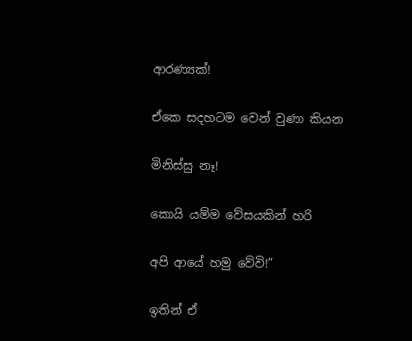ආරණ්‍යක්!

ඒකෙ සදහටම වෙන් වුණා කියන

මිනිස්සු නෑ!

කොයි යම්ම වේසයකින් හරි

අපි ආයේ හමු වේවි!”

ඉතින් ඒ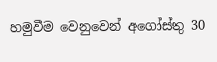හමුවීම වෙනුවෙන් අගෝස්තු 30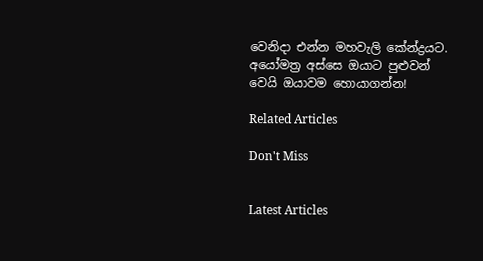වෙනිදා එන්න මහවැලි කේන්ද්‍රයට. අයෝමත්‍ර අස්සෙ ඔයාට පුළුවන් වෙයි ඔයාවම හොයාගන්න!

Related Articles

Don't Miss


Latest Articles